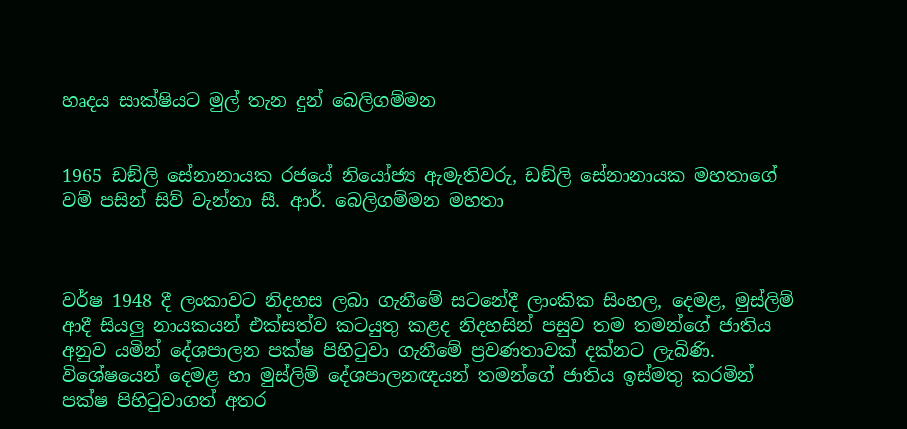හෘදය සාක්ෂියට මුල් තැන දුන් බෙලිගම්මන


1965 ඩඞ්ලි සේනානායක රජයේ නියෝජ්‍ය ඇමැතිවරු, ඩඞ්ලි සේනානායක මහතාගේ වම් පසින් සිව් වැන්නා සී. ආර්. බෙලිගම්මන මහතා



වර්ෂ 1948 දී ලංකාවට නිදහස ලබා ගැනීමේ සටනේදී ලාංකික සිංහල, දෙමළ, මුස්ලිම් ආදී සියලු නායකයන් එක්සත්ව කටයුතු කළද නිදහසින් පසුව තම තමන්ගේ ජාතිය අනුව යමින් දේශපාලන පක්ෂ පිහිටුවා ගැනීමේ ප්‍රවණතාවක් දක්නට ලැබිණි. විශේෂයෙන් දෙමළ හා මුස්ලිම් දේශපාලනඥයන් තමන්ගේ ජාතිය ඉස්මතු කරමින් පක්ෂ පිහිටුවාගත් අතර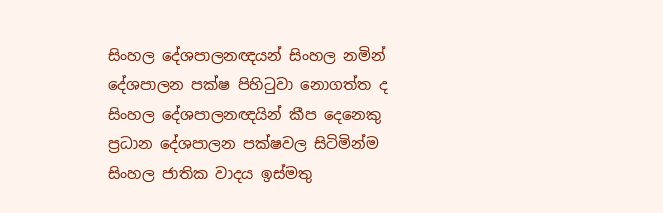සිංහල දේශපාලනඥයන් සිංහල නමින් දේශපාලන පක්ෂ පිහිටුවා නොගත්ත ද සිංහල දේශපාලනඥයින් කීප දෙනෙකු ප්‍රධාන දේශපාලන පක්ෂවල සිටිමින්ම සිංහල ජාතික වාදය ඉස්මතු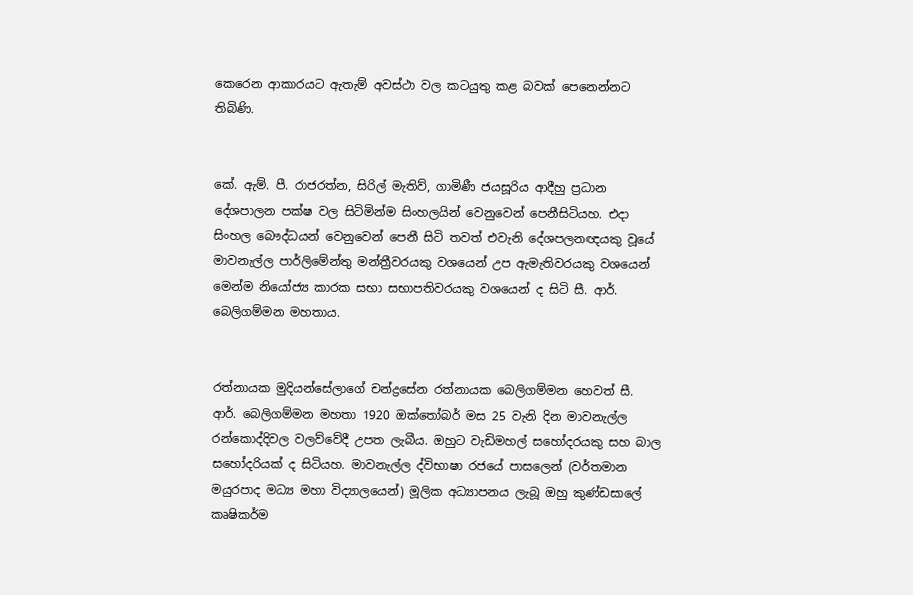කෙරෙන ආකාරයට ඇතැම් අවස්ථා වල කටයුතු කළ බවක් පෙනෙන්නට තිබිණි.


කේ. ඇම්. පී. රාජරත්න, සිරිල් මැතිව්, ගාමිණී ජයසූරිය ආදීහු ප්‍රධාන දේශපාලන පක්ෂ වල සිටිමින්ම සිංහලයින් වෙනුවෙන් පෙනීසිටියහ. එදා සිංහල බෞද්ධයන් වෙනුවෙන් පෙනී සිටි තවත් එවැනි දේශපලනඥයකු වූයේ මාවනැල්ල පාර්ලිමේන්තු මන්ත්‍රීවරයකු වශයෙන් උප ඇමැතිවරයකු වශයෙන් මෙන්ම නියෝජ්‍ය කාරක සභා සභාපතිවරයකු වශයෙන් ද සිටි සී. ආර්. බෙලිගම්මන මහතාය.


රත්නායක මුදියන්සේලාගේ චන්ද්‍රසේන රත්නායක බෙලිගම්මන හෙවත් සී. ආර්. බෙලිගම්මන මහතා 1920 ඔක්තෝබර් මස 25 වැනි දින මාවනැල්ල රන්කොද්දිවල වලව්වේදී උපත ලැබීය. ඔහුට වැඩිමහල් සහෝදරයකු සහ බාල සහෝදරියක් ද සිටියහ. මාවනැල්ල ද්විභාෂා රජයේ පාසලෙන් (වර්තමාන මයුරපාද මධ්‍ය මහා විද්‍යාලයෙන්) මූලික අධ්‍යාපනය ලැබූ ඔහු කුණ්ඩසාලේ කෘෂිකර්ම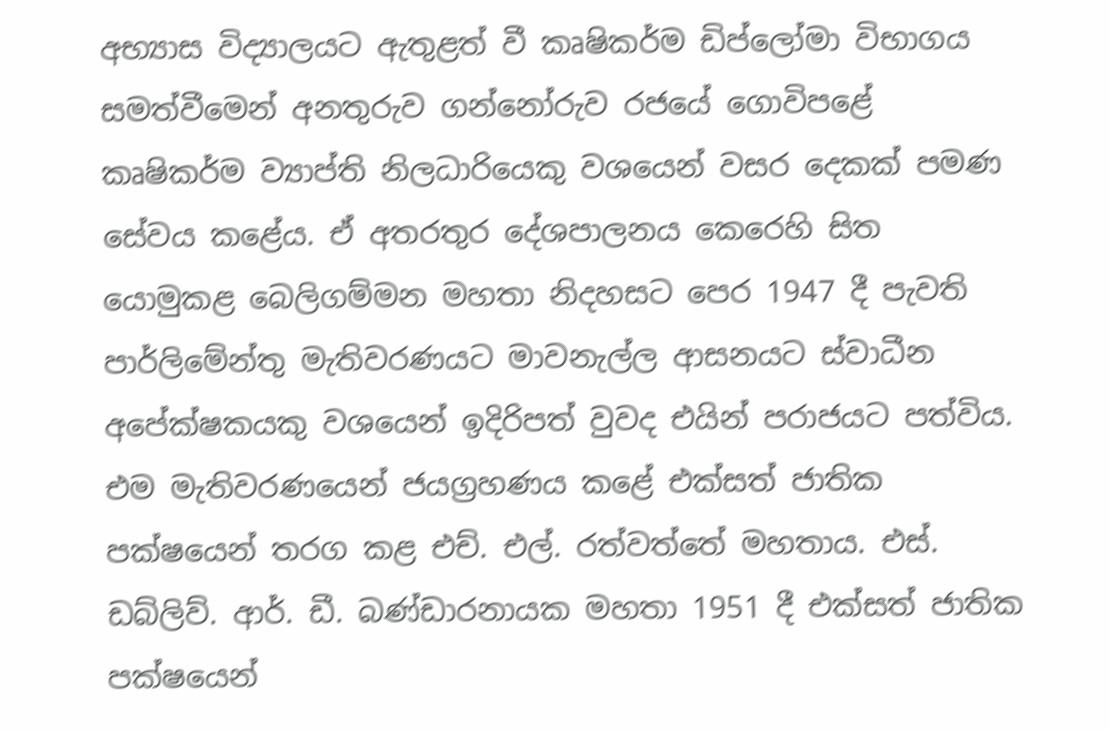අභ්‍යාස විද්‍යාලයට ඇතුළත් වී කෘෂිකර්ම ඩිප්ලෝමා විභාගය සමත්වීමෙන් අනතුරුව ගන්නෝරුව රජයේ ගොවිපළේ කෘෂිකර්ම ව්‍යාප්ති නිලධාරියෙකු වශයෙන් වසර දෙකක් පමණ සේවය කළේය. ඒ අතරතුර දේශපාලනය කෙරෙහි සිත යොමුකළ බෙලිගම්මන මහතා නිදහසට පෙර 1947 දී පැවති පාර්ලිමේන්තු මැතිවරණයට මාවනැල්ල ආසනයට ස්වාධීන අපේක්ෂකයකු වශයෙන් ඉදිරිපත් වුවද එයින් පරාජයට පත්විය. එම මැතිවරණයෙන් ජයග්‍රහණය කළේ එක්සත් ජාතික පක්ෂයෙන් තරග කළ එච්. එල්. රත්වත්තේ මහතාය. එස්. ඩබ්ලිව්. ආර්. ඩී. බණ්ඩාරනායක මහතා 1951 දී එක්සත් ජාතික පක්ෂයෙන්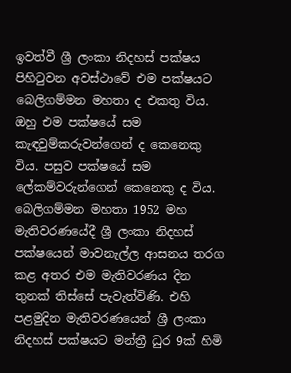ඉවත්වී ශ්‍රී ලංකා නිදහස් පක්ෂය පිහිටුවන අවස්ථාවේ එම පක්ෂයට බෙලිගම්මන මහතා ද එකතු විය. ඔහු එම පක්ෂයේ සම කැඳවුම්කරුවන්ගෙන් ද කෙනෙකු විය. පසුව පක්ෂයේ සම ලේකම්වරුන්ගෙන් කෙනෙකු ද විය. බෙලිගම්මන මහතා 1952 මහ මැතිවරණයේදී ශ්‍රී ලංකා නිදහස් පක්ෂයෙන් මාවනැල්ල ආසනය තරග කළ අතර එම මැතිවරණය දින තුනක් තිස්සේ පැවැත්විණි. එහි පළමුදින මැතිවරණයෙන් ශ්‍රී ලංකා නිදහස් පක්ෂයට මන්ත්‍රී ධුර 9ක් හිමි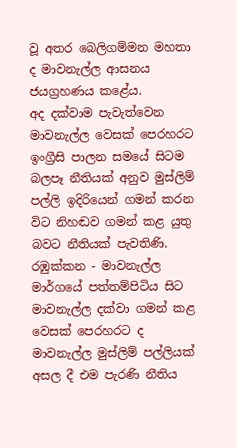වූ අතර බෙලිගම්මන මහතා ද මාවනැල්ල ආසනය ජයග්‍රහණය කළේය.
අද දක්වාම පැවැත්වෙන මාවනැල්ල වෙසක් පෙරහරට ඉංග්‍රීසි පාලන සමයේ සිටම බලපෑ නීතියක් අනුව මුස්ලිම් පල්ලි ඉදිරියෙන් ගමන් කරන විට නිහඬව ගමන් කළ යුතු බවට නීතියක් පැවතිණි. රඹුක්කන - මාවනැල්ල මාර්ගයේ පත්තම්පිටිය සිට මාවනැල්ල දක්වා ගමන් කළ වෙසක් පෙරහරට ද මාවනැල්ල මුස්ලිම් පල්ලියක් අසල දී එම පැරණි නීතිය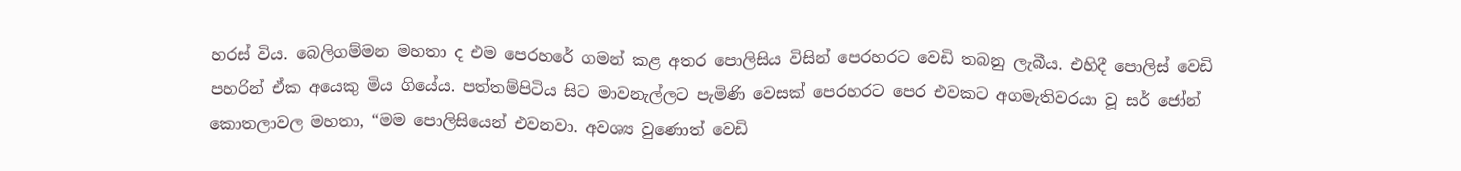හරස් විය. බෙලිගම්මන මහතා ද එම පෙරහරේ ගමන් කළ අතර පොලිසිය විසින් පෙරහරට වෙඩි තබනු ලැබීය. එහිදී පොලිස් වෙඩි පහරින් ඒක අයෙකු මිය ගියේය. පත්තම්පිටිය සිට මාවනැල්ලට පැමිණි වෙසක් පෙරහරට පෙර එවකට අගමැතිවරයා වූ සර් ජෝන් කොතලාවල මහතා, “මම පොලිසියෙන් එවනවා. අවශ්‍ය වුණොත් වෙඩි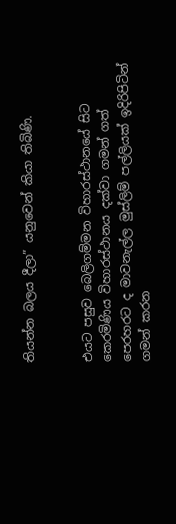තියන්න බලය දීලා” යනුවෙන් කියා තිබිණි.


එයට පසුව බෙලිගම්මන විහාරස්ථානයේ සිට කෙරමිණිය විහාරස්ථානය දක්වා ගමන් ගත් පෙරහරට ද මාවනැල්ල මුස්ලිම් පල්ලියක් ඉදිරිපිටින් ගමන් කරන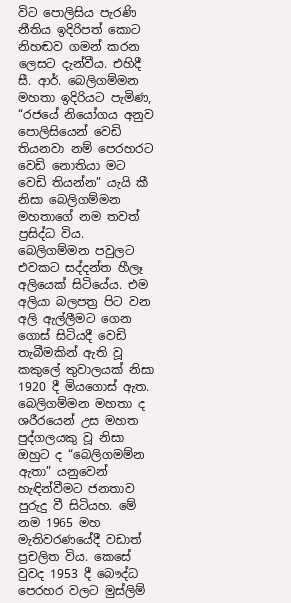විට පොලිසිය පැරණි නීතිය ඉදිරිපත් කොට නිහඬව ගමන් කරන ලෙසට දැන්වීය. එහිදී සී. ආර්. බෙලිගම්මන මහතා ඉදිරියට පැමිණ, “රජයේ නියෝගය අනුව පොලිසියෙන් වෙඩි තියනවා නම් පෙරහරට වෙඩි නොතියා මට වෙඩි තියන්න” යැයි කී නිසා බෙලිගම්මන මහතාගේ නම තවත් ප්‍රසිද්ධ විය. බෙලිගම්මන පවුලට එවකට සද්දන්ත හීලෑ අලියෙක් සිටියේය. එම අලියා බලපත්‍ර පිට වන අලි ඇල්ලීමට ගෙන ගොස් සිටියදී වෙඩි තැබීමකින් ඇති වූ කකුලේ තුවාලයක් නිසා 1920 දී මියගොස් ඇත. බෙලිගම්මන මහතා ද ශරීරයෙන් උස මහත පුද්ගලයකු වූ නිසා ඔහුට ද “බෙලිගමම්න ඇතා” යනුවෙන් හැඳින්වීමට ජනතාව පුරුදු වී සිටියහ. මේ නම 1965 මහ මැතිවරණයේදී වඩාත් ප්‍රචලිත විය. කෙසේ වුවද 1953 දී බෞද්ධ පෙරහර වලට මුස්ලිම්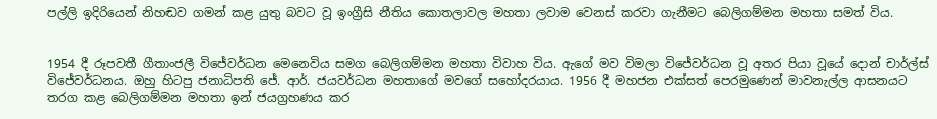පල්ලි ඉදිරියෙන් නිහඬව ගමන් කළ යුතු බවට වූ ඉංග්‍රීසි නීතිය කොතලාවල මහතා ලවාම වෙනස් කරවා ගැනීමට බෙලිගම්මන මහතා සමත් විය.


1954 දී රූපවතී ගීතාංජලී විජේවර්ධන මෙනෙවිය සමග බෙලිගම්මන මහතා විවාහ විය. ඇගේ මව විමලා විජේවර්ධන වූ අතර පියා වූයේ දොන් චාර්ල්ස් විජේවර්ධනය. ඔහු හිටපු ජනාධිපති ජේ. ආර්. ජයවර්ධන මහතාගේ මවගේ සහෝදරයාය. 1956 දී මහජන එක්සත් පෙරමුණෙන් මාවනැල්ල ආසනයට තරග කළ බෙලිගම්මන මහතා ඉන් ජයග්‍රහණය කර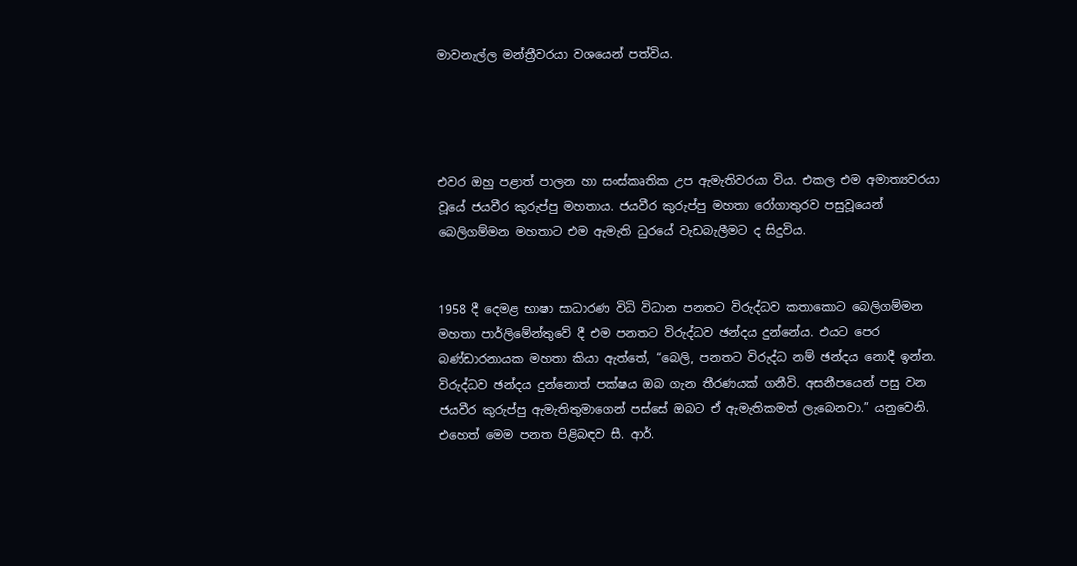මාවනැල්ල මන්ත්‍රීවරයා වශයෙන් පත්විය.




එවර ඔහු පළාත් පාලන හා සංස්කෘතික උප ඇමැතිවරයා විය. එකල එම අමාත්‍යවරයා වූයේ ජයවීර කුරුප්පු මහතාය. ජයවීර කුරුප්පු මහතා රෝගාතුරව පසුවූයෙන් බෙලිගම්මන මහතාට එම ඇමැති ධුරයේ වැඩබැලීමට ද සිදුවිය.


1958 දී දෙමළ භාෂා සාධාරණ විධි විධාන පනතට විරුද්ධව කතාකොට බෙලිගම්මන මහතා පාර්ලිමේන්තුවේ දී එම පනතට විරුද්ධව ඡන්දය දුන්නේය. එයට පෙර බණ්ඩාරනායක මහතා කියා ඇත්තේ, “බෙලි, පනතට විරුද්ධ නම් ඡන්දය නොදී ඉන්න. විරුද්ධව ඡන්දය දුන්නොත් පක්ෂය ඔබ ගැන තීරණයක් ගනීවි. අසනීපයෙන් පසු වන ජයවීර කුරුප්පු ඇමැතිතුමාගෙන් පස්සේ ඔබට ඒ ඇමැතිකමත් ලැබෙනවා.” යනුවෙනි. එහෙත් මෙම පනත පිළිබඳව සී. ආර්.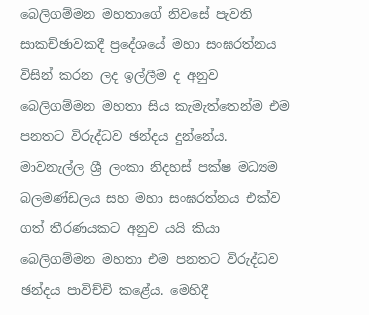බෙලිගම්මන මහතාගේ නිවසේ පැවති සාකච්ඡාවකදී ප්‍රදේශයේ මහා සංඝරත්නය විසින් කරන ලද ඉල්ලීම ද අනුව බෙලිගම්මන මහතා සිය කැමැත්තෙන්ම එම පනතට විරුද්ධව ඡන්දය දුන්නේය. මාවනැල්ල ශ්‍රී ලංකා නිදහස් පක්ෂ මධ්‍යම බලමණ්ඩලය සහ මහා සංඝරත්නය එක්ව ගත් තීරණයකට අනුව යයි කියා බෙලිගම්මන මහතා එම පනතට විරුද්ධව ඡන්දය පාවිච්චි කළේය. මෙහිදී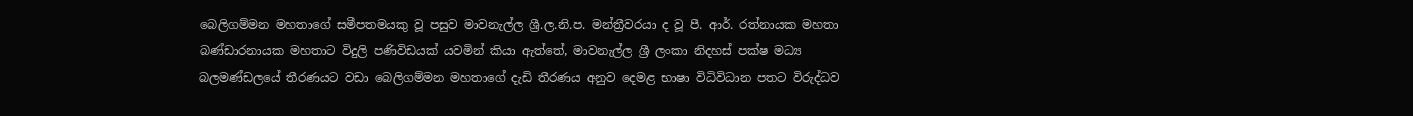බෙලිගම්මන මහතාගේ සමීපතමයකු වූ පසුව මාවනැල්ල ශ්‍රී.ල.නි.ප. මන්ත්‍රීවරයා ද වූ පී. ආර්. රත්නායක මහතා බණ්ඩාරනායක මහතාට විදුලි පණිවිඩයක් යවමින් කියා ඇත්තේ, මාවනැල්ල ශ්‍රී ලංකා නිදහස් පක්ෂ මධ්‍ය බලමණ්ඩලයේ තීරණයට වඩා බෙලිගම්මන මහතාගේ දැඩි තීරණය අනුව දෙමළ භාෂා විධිවිධාන පතට විරුද්ධව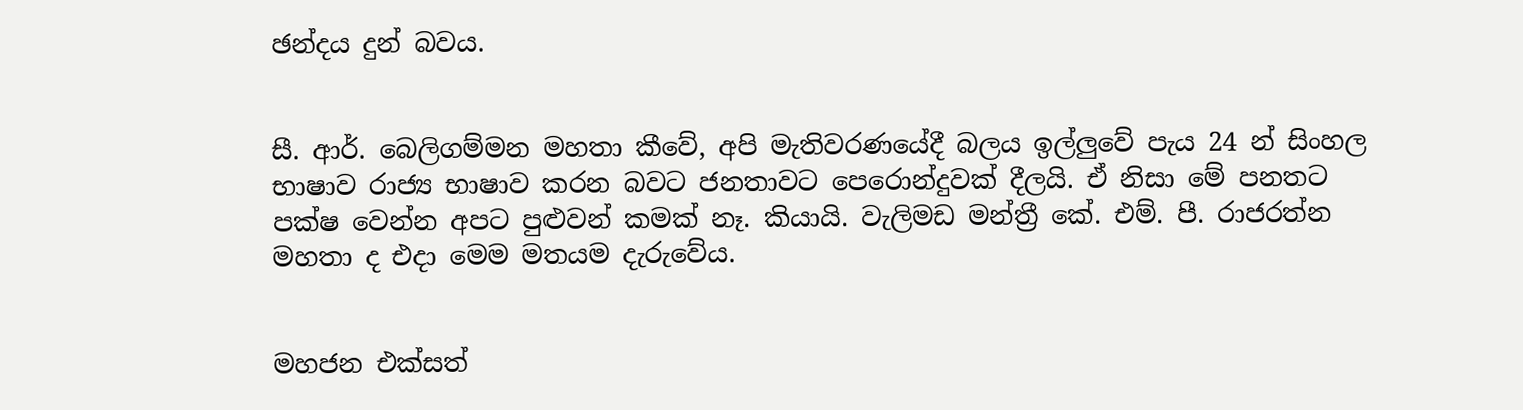ඡන්දය දුන් බවය.


සී. ආර්. බෙලිගම්මන මහතා කීවේ, අපි මැතිවරණයේදී බලය ඉල්ලුවේ පැය 24 න් සිංහල භාෂාව රාජ්‍ය භාෂාව කරන බවට ජනතාවට පෙරොන්දුවක් දීලයි. ඒ නිසා මේ පනතට පක්ෂ වෙන්න අපට පුළුවන් කමක් නෑ. කියායි. වැලිමඩ මන්ත්‍රී කේ. එම්. පී. රාජරත්න මහතා ද එදා මෙම මතයම දැරුවේය.


මහජන එක්සත්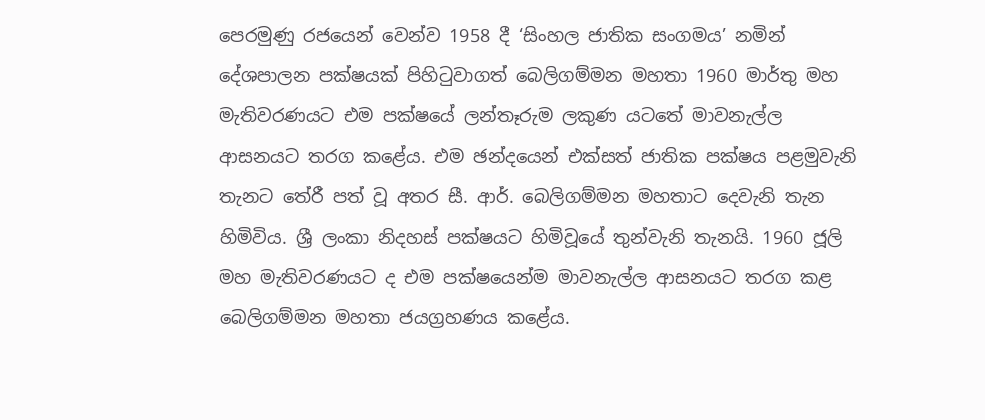පෙරමුණු රජයෙන් වෙන්ව 1958 දී ‘සිංහල ජාතික සංගමය’ නමින් දේශපාලන පක්ෂයක් පිහිටුවාගත් බෙලිගම්මන මහතා 1960 මාර්තු මහ මැතිවරණයට එම පක්ෂයේ ලන්තෑරුම ලකුණ යටතේ මාවනැල්ල ආසනයට තරග කළේය. එම ඡන්දයෙන් එක්සත් ජාතික පක්ෂය පළමුවැනි තැනට තේරී පත් වූ අතර සී. ආර්. බෙලිගම්මන මහතාට දෙවැනි තැන හිමිවිය. ශ්‍රී ලංකා නිදහස් පක්ෂයට හිමිවූයේ තුන්වැනි තැනයි. 1960 ජූලි මහ මැතිවරණයට ද එම පක්ෂයෙන්ම මාවනැල්ල ආසනයට තරග කළ බෙලිගම්මන මහතා ජයග්‍රහණය කළේය.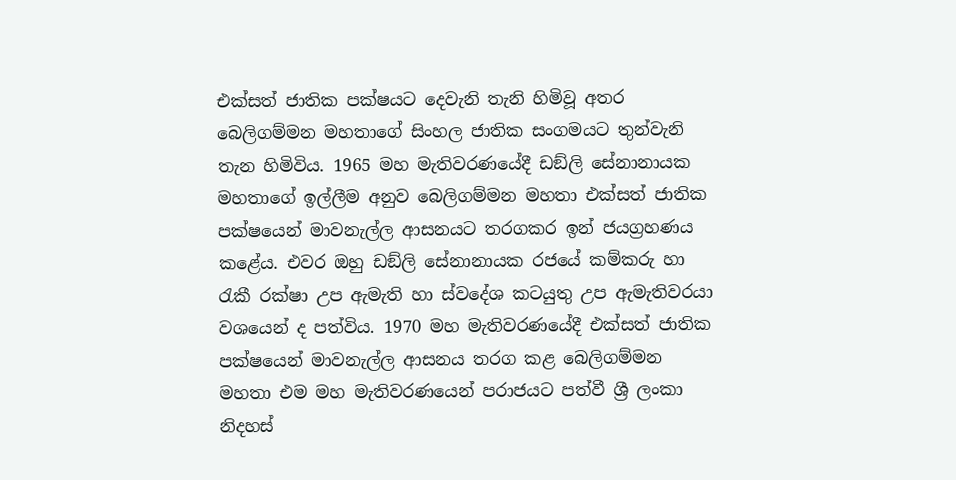එක්සත් ජාතික පක්ෂයට දෙවැනි තැනි හිමිවූ අතර බෙලිගම්මන මහතාගේ සිංහල ජාතික සංගමයට තුන්වැනි තැන හිමිවිය. 1965 මහ මැතිවරණයේදී ඩඞ්ලි සේනානායක මහතාගේ ඉල්ලීම අනුව බෙලිගම්මන මහතා එක්සත් ජාතික පක්ෂයෙන් මාවනැල්ල ආසනයට තරගකර ඉන් ජයග්‍රහණය කළේය. එවර ඔහු ඩඞ්ලි සේනානායක රජයේ කම්කරු හා රැකී රක්ෂා උප ඇමැති හා ස්වදේශ කටයුතු උප ඇමැතිවරයා වශයෙන් ද පත්විය. 1970 මහ මැතිවරණයේදී එක්සත් ජාතික පක්ෂයෙන් මාවනැල්ල ආසනය තරග කළ බෙලිගම්මන මහතා එම මහ මැතිවරණයෙන් පරාජයට පත්වී ශ්‍රී ලංකා නිදහස්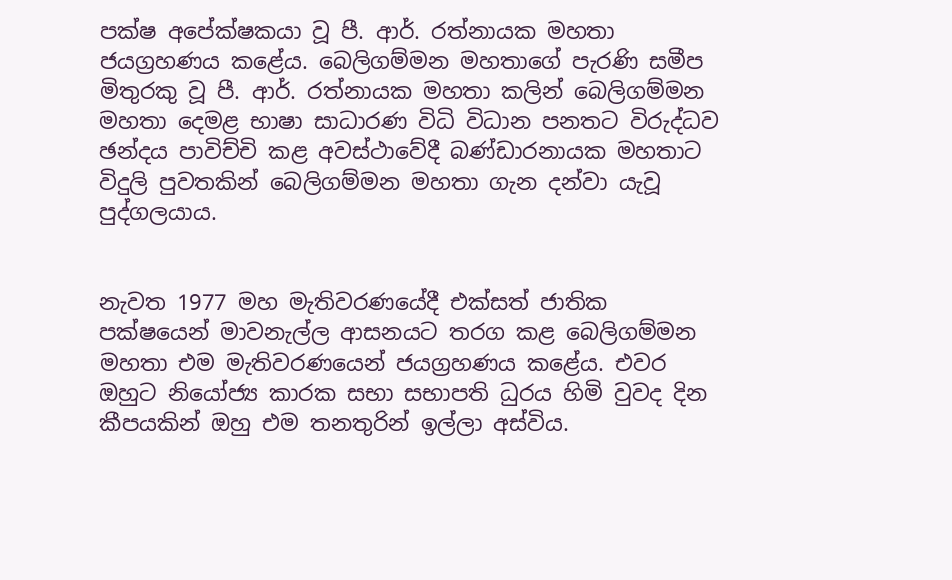පක්ෂ අපේක්ෂකයා වූ පී. ආර්. රත්නායක මහතා ජයග්‍රහණය කළේය. බෙලිගම්මන මහතාගේ පැරණි සමීප මිතුරකු වූ පී. ආර්. රත්නායක මහතා කලින් බෙලිගම්මන මහතා දෙමළ භාෂා සාධාරණ විධි විධාන පනතට විරුද්ධව ඡන්දය පාවිච්චි කළ අවස්ථාවේදී බණ්ඩාරනායක මහතාට විදුලි පුවතකින් බෙලිගම්මන මහතා ගැන දන්වා යැවූ පුද්ගලයාය.


නැවත 1977 මහ මැතිවරණයේදී එක්සත් ජාතික පක්ෂයෙන් මාවනැල්ල ආසනයට තරග කළ බෙලිගම්මන මහතා එම මැතිවරණයෙන් ජයග්‍රහණය කළේය. එවර ඔහුට නියෝජ්‍ය කාරක සභා සභාපති ධුරය හිමි වුවද දින කීපයකින් ඔහු එම තනතුරින් ඉල්ලා අස්විය.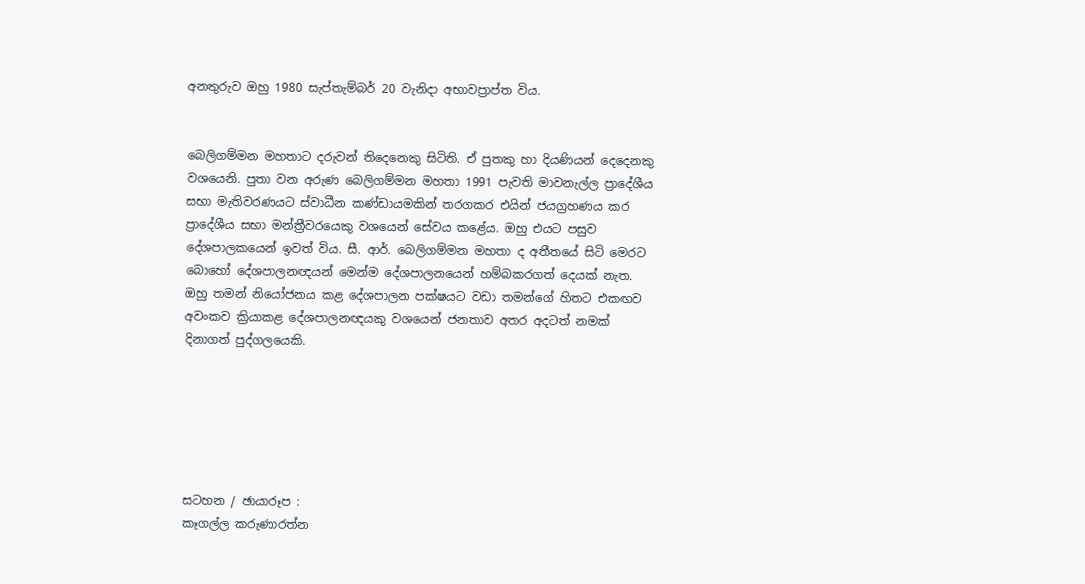අනතුරුව ඔහු 1980 සැප්තැම්බර් 20 වැනිදා අභාවප්‍රාප්ත විය.


බෙලිගම්මන මහතාට දරුවන් තිදෙනෙකු සිටිති. ඒ පුතකු හා දියණියන් දෙදෙනකු වශයෙනි. පුතා වන අරුණ බෙලිගම්මන මහතා 1991 පැවති මාවනැල්ල ප්‍රාදේශීය සභා මැතිවරණයට ස්වාධීන කණ්ඩායමකින් තරගකර එයින් ජයග්‍රහණය කර ප්‍රාදේශීය සභා මන්ත්‍රීවරයෙකු වශයෙන් සේවය කළේය. ඔහු එයට පසුව දේශපාලකයෙන් ඉවත් විය. සී. ආර්. බෙලිගම්මන මහතා ද අතීතයේ සිටි මෙරට බොහෝ දේශපාලනඥයන් මෙන්ම දේශපාලනයෙන් හම්බකරගත් දෙයක් නැත. ඔහු තමන් නියෝජනය කළ දේශපාලන පක්ෂයට වඩා තමන්ගේ හිතට එකඟව අවංකව ක්‍රියාකළ දේශපාලනඥයකු වශයෙන් ජනතාව අතර අදටත් නමක් දිනාගත් පුද්ගලයෙකි.






සටහන / ඡායාරූප :
කෑගල්ල කරුණාරත්න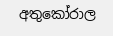අතුකෝරාල